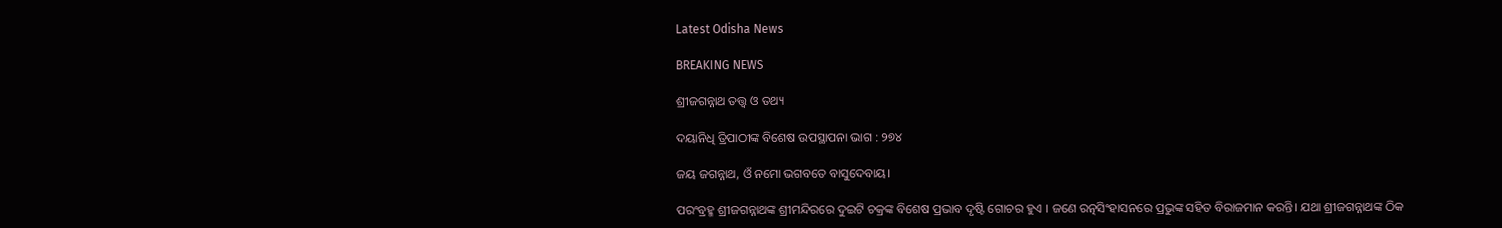Latest Odisha News

BREAKING NEWS

ଶ୍ରୀଜଗନ୍ନାଥ ତତ୍ତ୍ୱ ଓ ତଥ୍ୟ

ଦୟାନିଧି ତ୍ରିପାଠୀଙ୍କ ବିଶେଷ ଉପସ୍ଥାପନା ଭାଗ : ୨୭୪

ଜୟ ଜଗନ୍ନାଥ, ଓଁ ନମୋ ଭଗବତେ ବାସୁଦେବାୟ।

ପରଂବ୍ରହ୍ମ ଶ୍ରୀଜଗନ୍ନାଥଙ୍କ ଶ୍ରୀମନ୍ଦିରରେ ଦୁଇଟି ଚକ୍ରଙ୍କ ବିଶେଷ ପ୍ରଭାବ ଦୃଷ୍ଟି ଗୋଚର ହୁଏ । ଜଣେ ରତ୍ନସିଂହାସନରେ ପ୍ରଭୁଙ୍କ ସହିତ ବିରାଜମାନ କରନ୍ତି। ଯଥା ଶ୍ରୀଜଗନ୍ନାଥଙ୍କ ଠିକ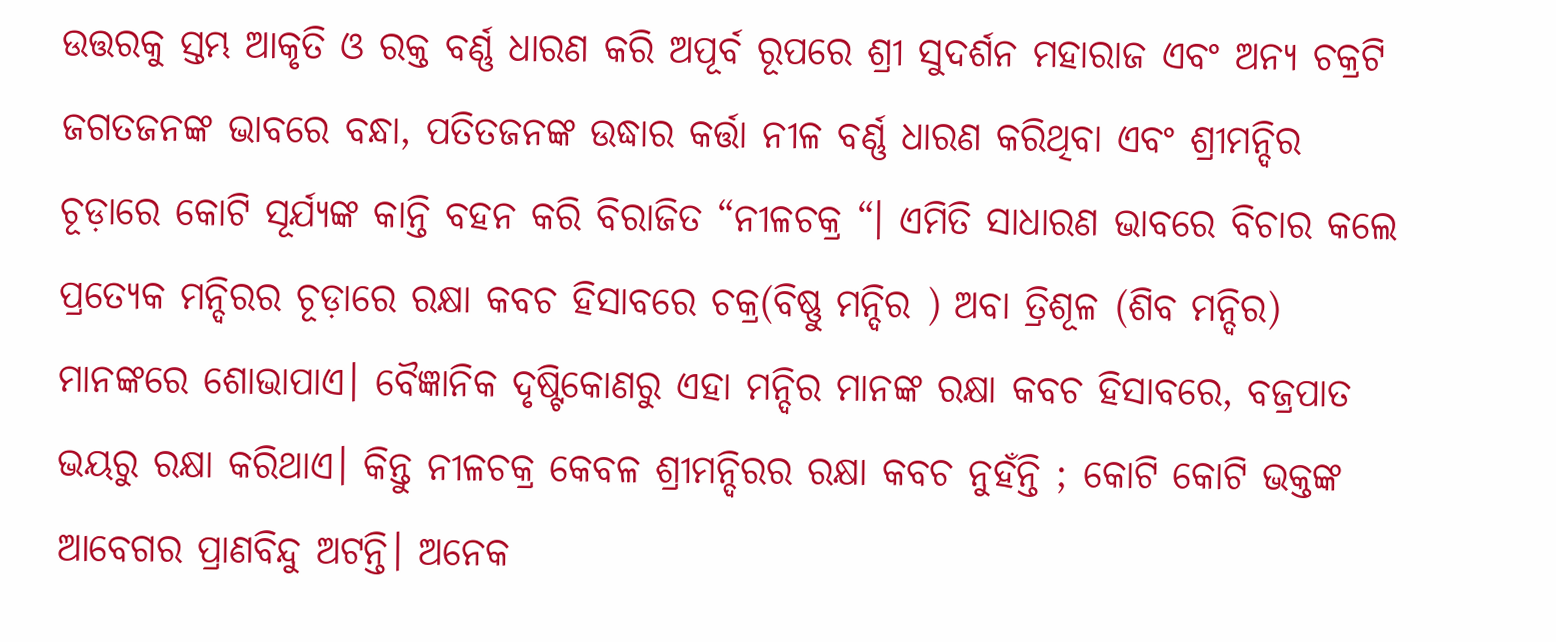ଉତ୍ତରକୁ ସ୍ତମ୍ଭ ଆକୃତି ଓ ରକ୍ତ ବର୍ଣ୍ଣ ଧାରଣ କରି ଅପୂର୍ବ ରୂପରେ ଶ୍ରୀ ସୁଦର୍ଶନ ମହାରାଜ ଏବଂ ଅନ୍ୟ ଚକ୍ରଟି ଜଗତଜନଙ୍କ ଭାବରେ ବନ୍ଧା, ପତିତଜନଙ୍କ ଉଦ୍ଧାର କର୍ତ୍ତା ନୀଳ ବର୍ଣ୍ଣ ଧାରଣ କରିଥିବା ଏବଂ ଶ୍ରୀମନ୍ଦିର ଚୂଡ଼ାରେ କୋଟି ସୂର୍ଯ୍ୟଙ୍କ କାନ୍ତି ବହନ କରି ବିରାଜିତ “ନୀଳଚକ୍ର “। ଏମିତି ସାଧାରଣ ଭାବରେ ବିଚାର କଲେ ପ୍ରତ୍ୟେକ ମନ୍ଦିରର ଚୂଡ଼ାରେ ରକ୍ଷା କବଚ ହିସାବରେ ଚକ୍ର(ବିଷ୍ଣୁ ମନ୍ଦିର ) ଅବା ତ୍ରିଶୂଳ (ଶିବ ମନ୍ଦିର) ମାନଙ୍କରେ ଶୋଭାପାଏ। ବୈଜ୍ଞାନିକ ଦୃଷ୍ଟିକୋଣରୁ ଏହା ମନ୍ଦିର ମାନଙ୍କ ରକ୍ଷା କବଚ ହିସାବରେ, ବଜ୍ରପାତ ଭୟରୁ ରକ୍ଷା କରିଥାଏ। କିନ୍ତୁ ନୀଳଚକ୍ର କେବଳ ଶ୍ରୀମନ୍ଦିରର ରକ୍ଷା କବଚ ନୁହଁନ୍ତି ; କୋଟି କୋଟି ଭକ୍ତଙ୍କ ଆବେଗର ପ୍ରାଣବିନ୍ଦୁ ଅଟନ୍ତି। ଅନେକ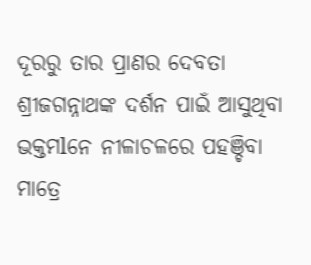ଦୂରରୁ ତାର ପ୍ରାଣର ଦେବତା ଶ୍ରୀଜଗନ୍ନାଥଙ୍କ ଦର୍ଶନ ପାଇଁ ଆସୁଥିବା ଭକ୍ତମlନେ ନୀଳାଚଳରେ ପହଞ୍ଚିବା ମାତ୍ରେ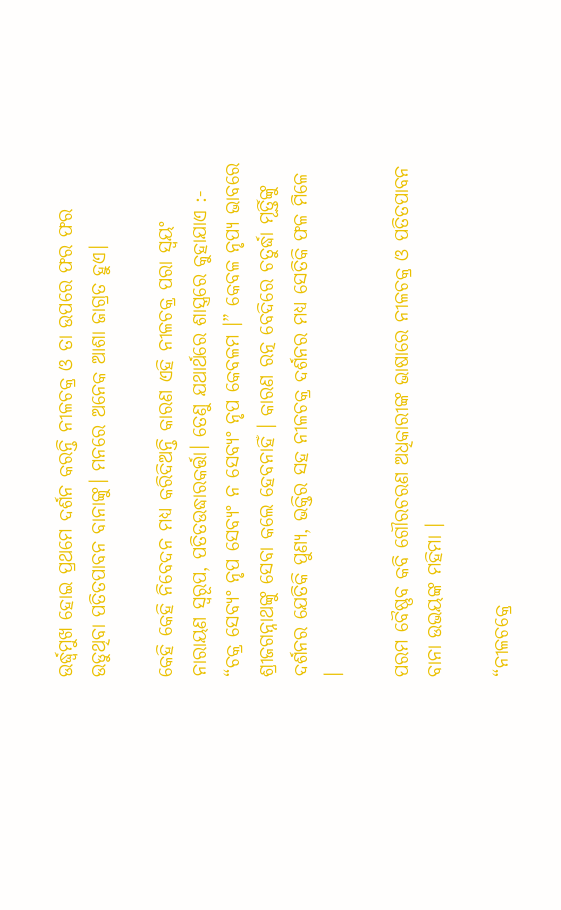ଉର୍ଦ୍ଧ୍ବମୁଖ ହୋଇ ପ୍ରଥମେ ଦର୍ଶନ କରନ୍ତି ନୀଳଚକ୍ର ଓ ତା ଉପରେ ଫର ଫର ଉଡୁଥିବା ପତିତପାବନ ବାନାଙ୍କୁ। ମନରେ ଅନେକ ଆଶା ଜାଗ୍ରତ ହୁଏ।

କେହି କେହି ନିବେଦନ ମଧ୍ୟ କରିଦିଅନ୍ତି କାରଣ ଏହି ନୀଳଚକ୍ର ପରା ସ୍ୱୟଂ ନାରାୟଣ ସ୍ୱରୂପ, ପତିତଉଦ୍ଧାରକର୍ତ୍ତା। ତେଣୁ ଯଥାର୍ଥରେ ଶାସ୍ତ୍ରରେ କୁହାଯାଏ :- “ଚକ୍ର ସେବ୍ୟଂ ନୃପ ସେବ୍ୟଂ ନ ସେବ୍ୟଂ ନୃପ କେବଳମ ।” କେବଳ ନୃପ୍ୟ ଭାବରେ ଶ୍ରୀଜଗନ୍ନାଥଙ୍କୁ ସେବା କଲେ ହେବନାହିଁ । କାରଣ ରତ୍ନ ବେଦିରେ ଚତୁର୍ଦ୍ଧା ମୂର୍ତ୍ତିଙ୍କୁ ଦର୍ଶନର ଯେତିକି ପୁଣ୍ୟ, ଭକ୍ତିର ସହ ନୀଳଚକ୍ର ଦର୍ଶନର ମଧ୍ୟ ସେତିକି ଫଳ ମିଳେ ।

ପରମ ବୈଷ୍ଣବ କବି ଗୌରଚରଣ ଅଧିକାରୀଙ୍କ ଭାଷାରେ ନୀଳଚକ୍ର ଓ ପତିତପାବନ ବାନା ଉଭୟଙ୍କ ମହିମା ।

“ନୀଳଚକ୍ରେ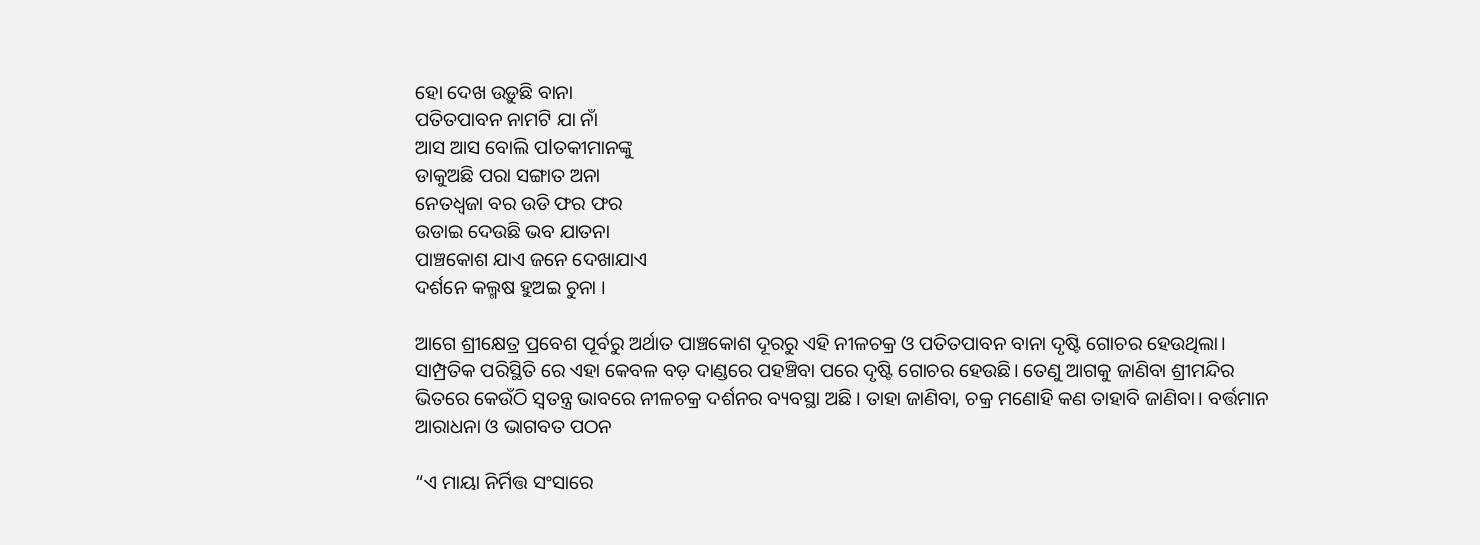ହୋ ଦେଖ ଉଡ଼ୁଛି ବାନା
ପତିତପାବନ ନାମଟି ଯା ନାଁ
ଆସ ଆସ ବୋଲି ପlତକୀମାନଙ୍କୁ
ଡାକୁଅଛି ପରା ସଙ୍ଗାତ ଅନା
ନେତଧ୍ବଜା ବର ଉଡି ଫର ଫର
ଉଡାଇ ଦେଉଛି ଭବ ଯାତନା
ପାଞ୍ଚକୋଶ ଯାଏ ଜନେ ଦେଖାଯାଏ
ଦର୍ଶନେ କଲ୍ମଷ ହୁଅଇ ଚୁନା ।

ଆଗେ ଶ୍ରୀକ୍ଷେତ୍ର ପ୍ରବେଶ ପୂର୍ବରୁ ଅର୍ଥାତ ପାଞ୍ଚକୋଶ ଦୂରରୁ ଏହି ନୀଳଚକ୍ର ଓ ପତିତପାବନ ବାନା ଦୃଷ୍ଟି ଗୋଚର ହେଉଥିଲା। ସାମ୍ପ୍ରତିକ ପରିସ୍ଥିତି ରେ ଏହା କେବଳ ବଡ଼ ଦାଣ୍ଡରେ ପହଞ୍ଚିବା ପରେ ଦୃଷ୍ଟି ଗୋଚର ହେଉଛି। ତେଣୁ ଆଗକୁ ଜାଣିବା ଶ୍ରୀମନ୍ଦିର ଭିତରେ କେଉଁଠି ସ୍ୱତନ୍ତ୍ର ଭାବରେ ନୀଳଚକ୍ର ଦର୍ଶନର ବ୍ୟବସ୍ଥା ଅଛି । ତାହା ଜାଣିବା, ଚକ୍ର ମଣୋହି କଣ ତାହାବି ଜାଣିବା। ବର୍ତ୍ତମାନ ଆରାଧନା ଓ ଭାଗବତ ପଠନ

“ଏ ମାୟା ନିର୍ମିତ୍ତ ସଂସାରେ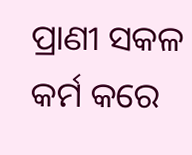ପ୍ରାଣୀ ସକଳ କର୍ମ କରେ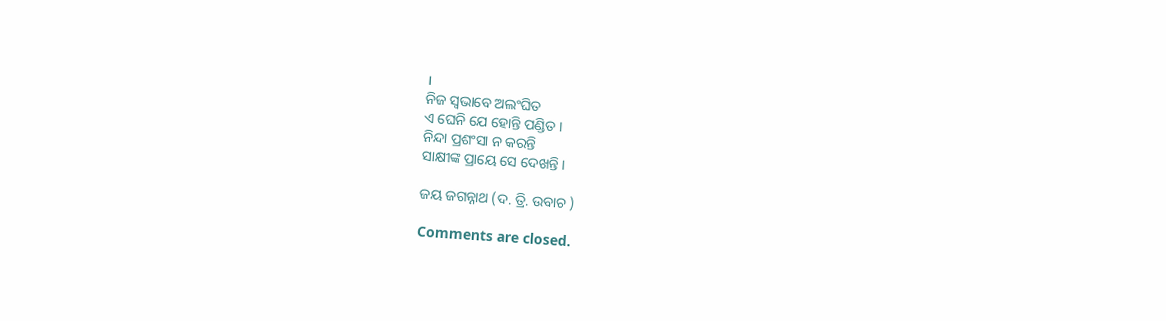।
ନିଜ ସ୍ଵଭାବେ ଅଲଂଘିତ
ଏ ଘେନି ଯେ ହୋନ୍ତି ପଣ୍ଡିତ ।
ନିନ୍ଦା ପ୍ରଶଂସା ନ କରନ୍ତି
ସାକ୍ଷୀଙ୍କ ପ୍ରାୟେ ସେ ଦେଖନ୍ତି ।

ଜୟ ଜଗନ୍ନାଥ (ଦ. ତ୍ରି. ଉବାଚ )

Comments are closed.